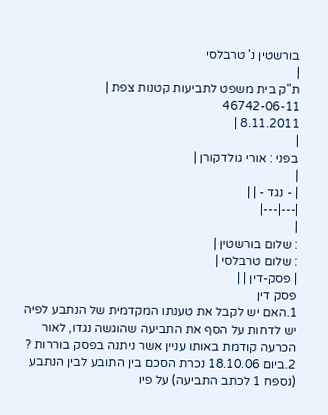בורשטין נ' טרבלסי
|
ת"ק בית משפט לתביעות קטנות צפת |
46742-06-11
8.11.2011 |
|
בפני : אורי גולדקורן |
|
| - נגד - | |
|---|---|
|
: שלום בורשטין |
: שלום טרבלסי |
| פסק-דין | |
פסק דין
1.האם יש לקבל את טענתו המקדמית של הנתבע לפיה יש לדחות על הסף את התביעה שהוגשה נגדו, לאור הכרעה קודמת באותו עניין אשר ניתנה בפסק בוררות ?
2.ביום 18.10.06 נכרת הסכם בין התובע לבין הנתבע (נספח 1 לכתב התביעה) על פיו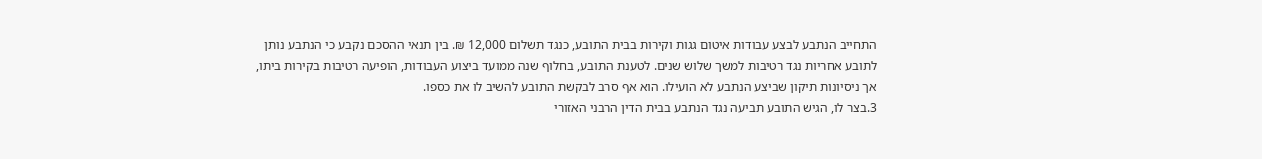התחייב הנתבע לבצע עבודות איטום גגות וקירות בבית התובע, כנגד תשלום 12,000 ₪. בין תנאי ההסכם נקבע כי הנתבע נותן לתובע אחריות נגד רטיבות למשך שלוש שנים. לטענת התובע, בחלוף שנה ממועד ביצוע העבודות, הופיעה רטיבות בקירות ביתו, אך ניסיונות תיקון שביצע הנתבע לא הועילו. הוא אף סרב לבקשת התובע להשיב לו את כספו.
3.בצר לו, הגיש התובע תביעה נגד הנתבע בבית הדין הרבני האזורי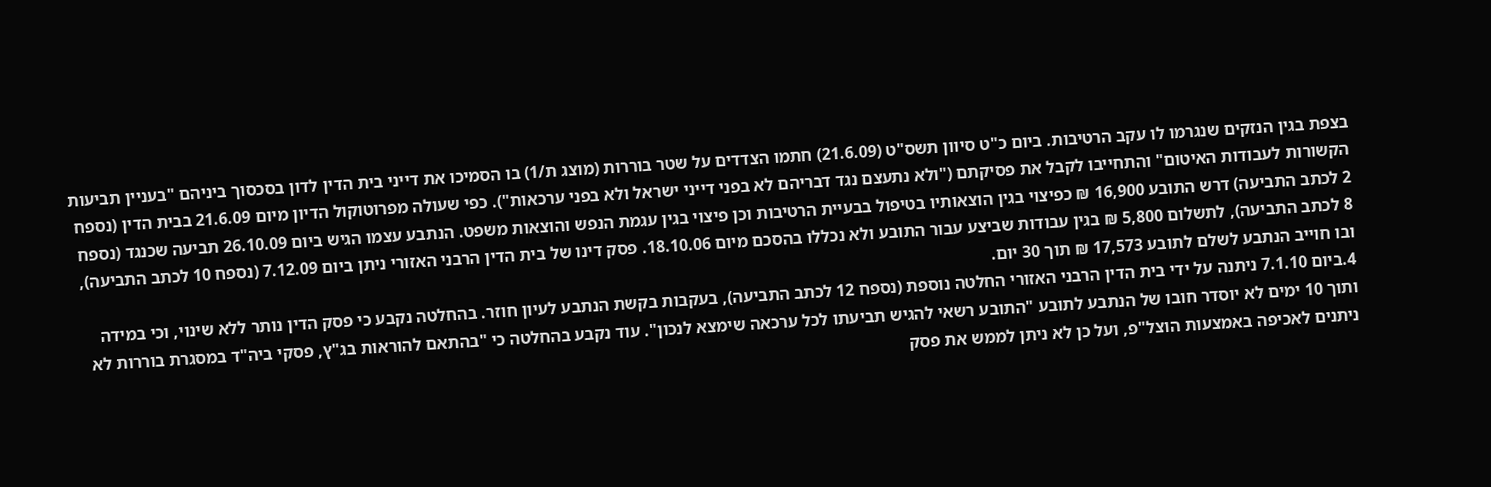בצפת בגין הנזקים שנגרמו לו עקב הרטיבות. ביום כ"ט סיוון תשס"ט (21.6.09) חתמו הצדדים על שטר בוררות (מוצג ת/1) בו הסמיכו את דייני בית הדין לדון בסכסוך ביניהם "בעניין תביעות הקשורות לעבודות האיטום" והתחייבו לקבל את פסיקתם ("ולא נתעצם נגד דבריהם לא בפני דייני ישראל ולא בפני ערכאות"). כפי שעולה מפרוטוקול הדיון מיום 21.6.09 בבית הדין (נספח 2 לכתב התביעה) דרש התובע 16,900 ₪ כפיצוי בגין הוצאותיו בטיפול בבעיית הרטיבות וכן פיצוי בגין עגמת הנפש והוצאות משפט. הנתבע עצמו הגיש ביום 26.10.09 תביעה שכנגד (נספח 8 לכתב התביעה), לתשלום 5,800 ₪ בגין עבודות שביצע עבור התובע ולא נכללו בהסכם מיום 18.10.06. פסק דינו של בית הדין הרבני האזורי ניתן ביום 7.12.09 (נספח 10 לכתב התביעה), ובו חוייב הנתבע לשלם לתובע 17,573 ₪ תוך 30 יום.
4.ביום 7.1.10 ניתנה על ידי בית הדין הרבני האזורי החלטה נוספת (נספח 12 לכתב התביעה), בעקבות בקשת הנתבע לעיון חוזר. בהחלטה נקבע כי פסק הדין נותר ללא שינוי, וכי במידה ותוך 10 ימים לא יוסדר חובו של הנתבע לתובע "התובע רשאי להגיש תביעתו לכל ערכאה שימצא לנכון". עוד נקבע בהחלטה כי "בהתאם להוראות בג"ץ, פסקי ביה"ד במסגרת בוררות לא ניתנים לאכיפה באמצעות הוצל"פ, ועל כן לא ניתן לממש את פסק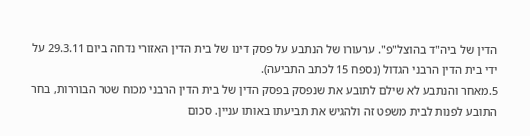הדין של ביה"ד בהוצל"פ". ערעורו של הנתבע על פסק דינו של בית הדין האזורי נדחה ביום 29.3.11 על ידי בית הדין הרבני הגדול (נספח 15 לכתב התביעה).
5.מאחר והנתבע לא שילם לתובע את שנפסק בפסק הדין של בית הדין הרבני מכוח שטר הבוררות, בחר התובע לפנות לבית משפט זה ולהגיש את תביעתו באותו עניין. סכום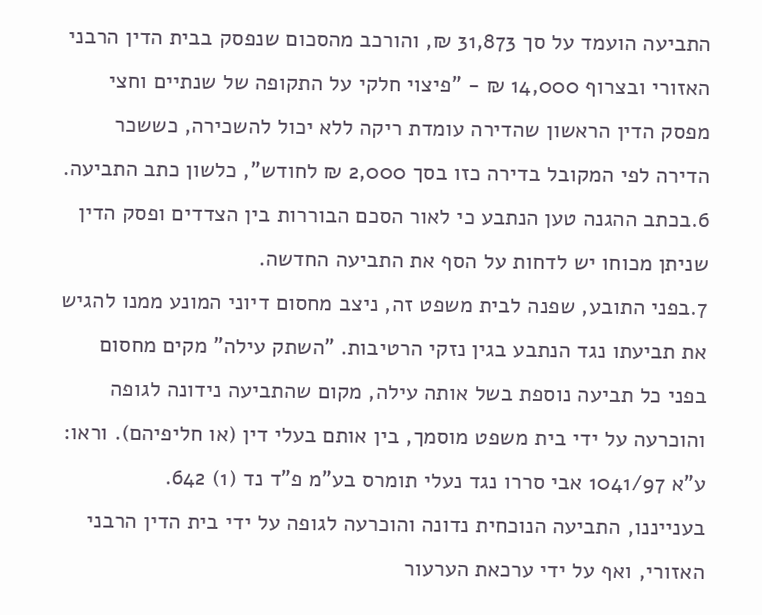התביעה הועמד על סך 31,873 ₪, והורכב מהסכום שנפסק בבית הדין הרבני האזורי ובצרוף 14,000 ₪ - "פיצוי חלקי על התקופה של שנתיים וחצי מפסק הדין הראשון שהדירה עומדת ריקה ללא יכול להשכירה, כששכר הדירה לפי המקובל בדירה כזו בסך 2,000 ₪ לחודש", כלשון כתב התביעה.
6.בכתב ההגנה טען הנתבע כי לאור הסכם הבוררות בין הצדדים ופסק הדין שניתן מכוחו יש לדחות על הסף את התביעה החדשה.
7.בפני התובע, שפנה לבית משפט זה, ניצב מחסום דיוני המונע ממנו להגיש את תביעתו נגד הנתבע בגין נזקי הרטיבות. "השתק עילה" מקים מחסום בפני כל תביעה נוספת בשל אותה עילה, מקום שהתביעה נידונה לגופה והוכרעה על ידי בית משפט מוסמך, בין אותם בעלי דין (או חליפיהם). וראו: ע"א 1041/97 אבי סררו נגד נעלי תומרס בע"מ פ"ד נד (1) 642.
בענייננו, התביעה הנוכחית נדונה והוכרעה לגופה על ידי בית הדין הרבני האזורי, ואף על ידי ערכאת הערעור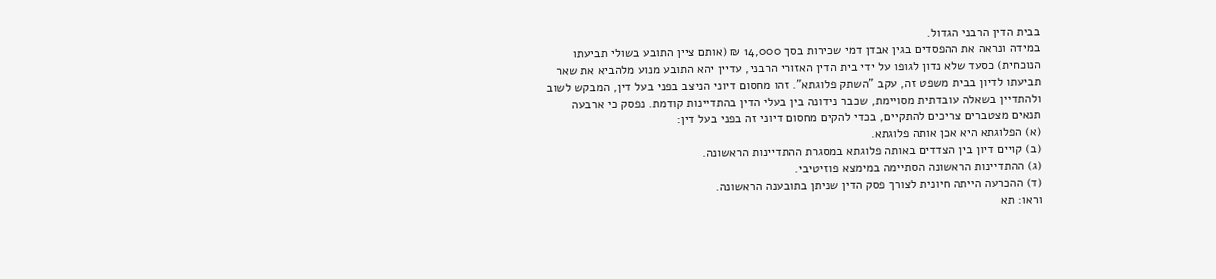בבית הדין הרבני הגדול.
במידה ונראה את ההפסדים בגין אבדן דמי שכירות בסך 14,000 ₪ (אותם ציין התובע בשולי תביעתו הנוכחית) כסעד שלא נדון לגופו על ידי בית הדין האזורי הרבני, עדיין יהא התובע מנוע מלהביא את שאר תביעתו לדיון בבית משפט זה, עקב "השתק פלוגתא". זהו מחסום דיוני הניצב בפני בעל דין, המבקש לשוב ולהתדיין בשאלה עובדתית מסויימת, שכבר נידונה בין בעלי הדין בהתדיינות קודמת. נפסק כי ארבעה תנאים מצטברים צריכים להתקיים, בכדי להקים מחסום דיוני זה בפני בעל דין:
(א) הפלוגתא היא אכן אותה פלוגתא.
(ב) קויים דיון בין הצדדים באותה פלוגתא במסגרת ההתדיינות הראשונה.
(ג) ההתדיינות הראשונה הסתיימה במימצא פוזיטיבי.
(ד) ההכרעה הייתה חיונית לצורך פסק הדין שניתן בתובענה הראשונה.
וראו: תא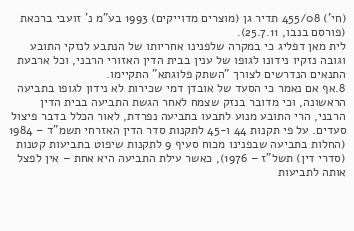(חי') 455/08 תדיר גן (מוצרים מדוייקים) 1993 בע"מ נ' זועבי ברכאת (פורסם בנבו, 25.7.11).
לית מאן דפליג כי במקרה שלפנינו אחריותו של הנתבע לנזקי התובע וגובה נזקיו נידונו לגופו של ענין בבית הדין האזורי הרבני, וכל ארבעת התנאים הנדרשים לצורך "השתק פלוגתא" התקיימו.
8.אף אם נאמר כי הסעד של אובדן דמי שכירות לא נידון לגופו בתביעה הראשונה, וכי מדובר בנזק שצמח לאחר הגשת התביעה בבית הדין הרבני, הרי התובע מנוע לתבעו בתביעה נפרדת, לאור הכלל בדבר פיצול סעדים. על פי תקנות 44 ו-45 לתקנות סדר הדין האזרחי תשמ"ד – 1984 (החלות בתביעה שבפנינו מכוח סעיף 9 לתקנות שיפוט בתביעות קטנות (סדרי דין) תשל"ז – 1976), כאשר עילת התביעה היא אחת – אין לפצל אותה לתביעות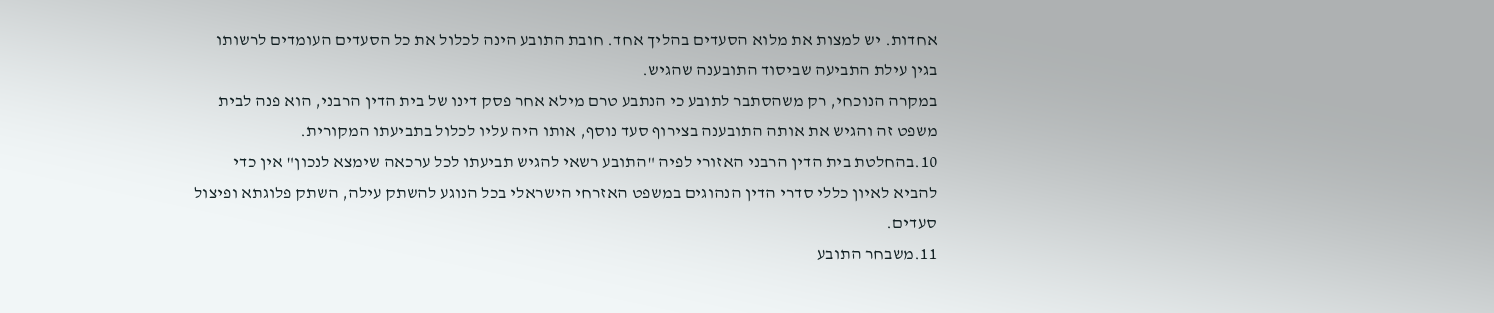אחדות. יש למצות את מלוא הסעדים בהליך אחד. חובת התובע הינה לכלול את כל הסעדים העומדים לרשותו בגין עילת התביעה שביסוד התובענה שהגיש.
במקרה הנוכחי, רק משהסתבר לתובע כי הנתבע טרם מילא אחר פסק דינו של בית הדין הרבני, הוא פנה לבית משפט זה והגיש את אותה התובענה בצירוף סעד נוסף, אותו היה עליו לכלול בתביעתו המקורית.
10.בהחלטת בית הדין הרבני האזורי לפיה "התובע רשאי להגיש תביעתו לכל ערכאה שימצא לנכון" אין כדי להביא לאיון כללי סדרי הדין הנהוגים במשפט האזרחי הישראלי בכל הנוגע להשתק עילה, השתק פלוגתא ופיצול סעדים.
11.משבחר התובע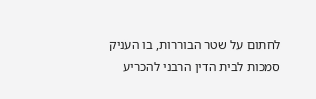לחתום על שטר הבוררות, בו העניק סמכות לבית הדין הרבני להכריע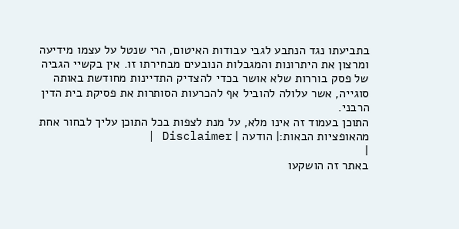בתביעתו נגד הנתבע לגבי עבודות האיטום, הרי שנטל על עצמו מידיעה ומרצון את היתרונות והמגבלות הנובעים מבחירתו זו. אין בקשיי הגביה של פסק בוררות שלא אושר בכדי להצדיק התדיינות מחודשת באותה סוגייה, אשר עלולה להוביל אף להכרעות הסותרות את פסיקת בית הדין הרבני.
התוכן בעמוד זה אינו מלא, על מנת לצפות בכל התוכן עליך לבחור אחת מהאופציות הבאות:| הודעה | Disclaimer |
|
באתר זה הושקעו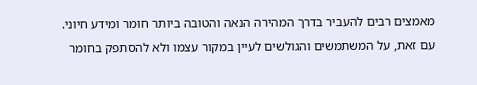מאמצים רבים להעביר בדרך המהירה הנאה והטובה ביותר חומר ומידע חיוני. עם זאת, על המשתמשים והגולשים לעיין במקור עצמו ולא להסתפק בחומר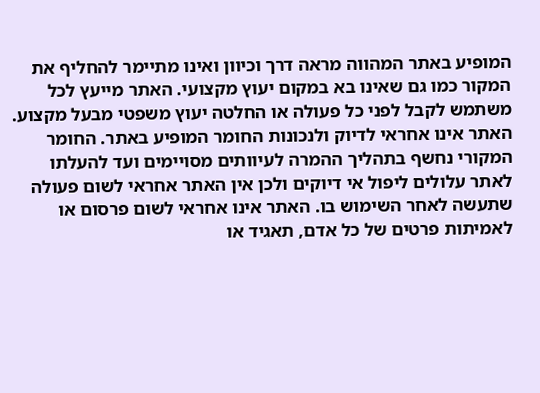המופיע באתר המהווה מראה דרך וכיוון ואינו מתיימר להחליף את המקור כמו גם שאינו בא במקום יעוץ מקצועי. האתר מייעץ לכל משתמש לקבל לפני כל פעולה או החלטה יעוץ משפטי מבעל מקצוע. האתר אינו אחראי לדיוק ולנכונות החומר המופיע באתר. החומר המקורי נחשף בתהליך ההמרה לעיוותים מסויימים ועד להעלתו לאתר עלולים ליפול אי דיוקים ולכן אין האתר אחראי לשום פעולה שתעשה לאחר השימוש בו. האתר אינו אחראי לשום פרסום או לאמיתות פרטים של כל אדם, תאגיד או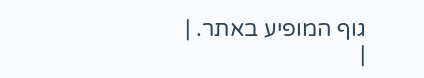גוף המופיע באתר. |
|